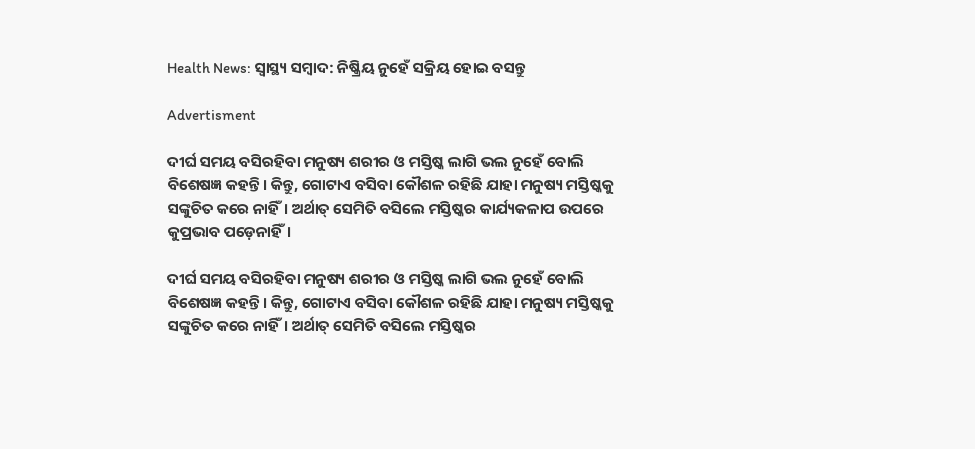Health News: ସ୍ବାସ୍ଥ୍ୟ ସମ୍ବାଦ: ନିଷ୍କ୍ରିୟ ନୁହେଁ ସକ୍ରିୟ ହୋଇ ବସନ୍ତୁ

Advertisment

ଦୀର୍ଘ ସମୟ ବସିରହିବା ମନୁଷ୍ୟ ଶରୀର ଓ ମସ୍ତିଷ୍କ ଲାଗି ଭଲ ନୁହେଁ ବୋଲି ବିଶେଷଜ୍ଞ କହନ୍ତି। କିନ୍ତୁ, ଗୋଟାଏ ବସିବା କୌଶଳ ରହିଛି ଯାହା ମନୁଷ୍ୟ ମସ୍ତିଷ୍କକୁ ସଙ୍କୁଚିତ କରେ ନାହିଁ। ଅର୍ଥାତ୍‌ ସେମିତି ବସିଲେ ମସ୍ତିଷ୍କର କାର୍ଯ୍ୟକଳାପ ଉପରେ କୁପ୍ରଭାବ ପଡ଼େନାହିଁ।

ଦୀର୍ଘ ସମୟ ବସିରହିବା ମନୁଷ୍ୟ ଶରୀର ଓ ମସ୍ତିଷ୍କ ଲାଗି ଭଲ ନୁହେଁ ବୋଲି ବିଶେଷଜ୍ଞ କହନ୍ତି। କିନ୍ତୁ, ଗୋଟାଏ ବସିବା କୌଶଳ ରହିଛି ଯାହା ମନୁଷ୍ୟ ମସ୍ତିଷ୍କକୁ ସଙ୍କୁଚିତ କରେ ନାହିଁ। ଅର୍ଥାତ୍‌ ସେମିତି ବସିଲେ ମସ୍ତିଷ୍କର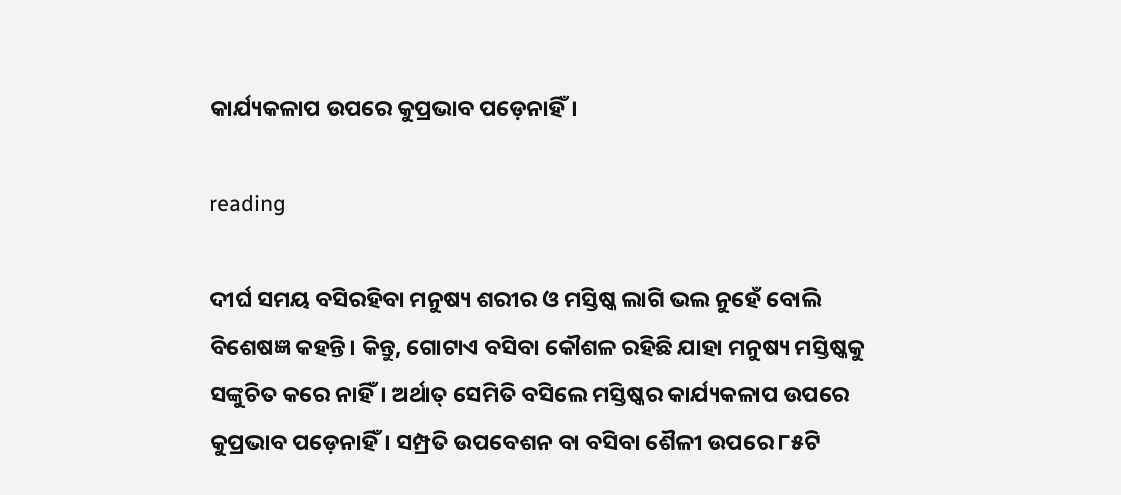କାର୍ଯ୍ୟକଳାପ ଉପରେ କୁପ୍ରଭାବ ପଡ଼େନାହିଁ।

reading

ଦୀର୍ଘ ସମୟ ବସିରହିବା ମନୁଷ୍ୟ ଶରୀର ଓ ମସ୍ତିଷ୍କ ଲାଗି ଭଲ ନୁହେଁ ବୋଲି ବିଶେଷଜ୍ଞ କହନ୍ତି। କିନ୍ତୁ, ଗୋଟାଏ ବସିବା କୌଶଳ ରହିଛି ଯାହା ମନୁଷ୍ୟ ମସ୍ତିଷ୍କକୁ ସଙ୍କୁଚିତ କରେ ନାହିଁ। ଅର୍ଥାତ୍‌ ସେମିତି ବସିଲେ ମସ୍ତିଷ୍କର କାର୍ଯ୍ୟକଳାପ ଉପରେ କୁପ୍ରଭାବ ପଡ଼େନାହିଁ। ସମ୍ପ୍ରତି ଉପବେଶନ ବା ବସିବା ଶୈଳୀ ଉପରେ ୮୫ଟି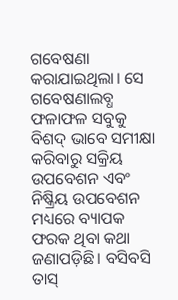ଗବେଷଣା କରାଯାଇଥିଲା। ସେ ଗବେଷଣାଲବ୍ଧ ଫଳାଫଳ ସବୁକୁ ବିଶଦ୍‌ ଭାବେ ସମୀକ୍ଷା କରିବାରୁ ସକ୍ରିୟ ଉପବେଶନ ଏବଂ ନିଷ୍କ୍ରିୟ ଉପବେଶନ ମଧ୍ୟରେ ବ୍ୟାପକ ଫରକ ଥିବା କଥା ଜଣାପଡ଼ିଛି। ବସିବସି ତାସ୍‌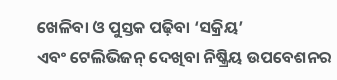ଖେଳିବା ଓ ପୁସ୍ତକ ପଢ଼ିବା ‘ସକ୍ରିୟ’ ଏବଂ ‌ଟେଲିଭିଜନ୍‌ ଦେଖିବା ନିଷ୍କ୍ରିୟ ଉପବେଶନର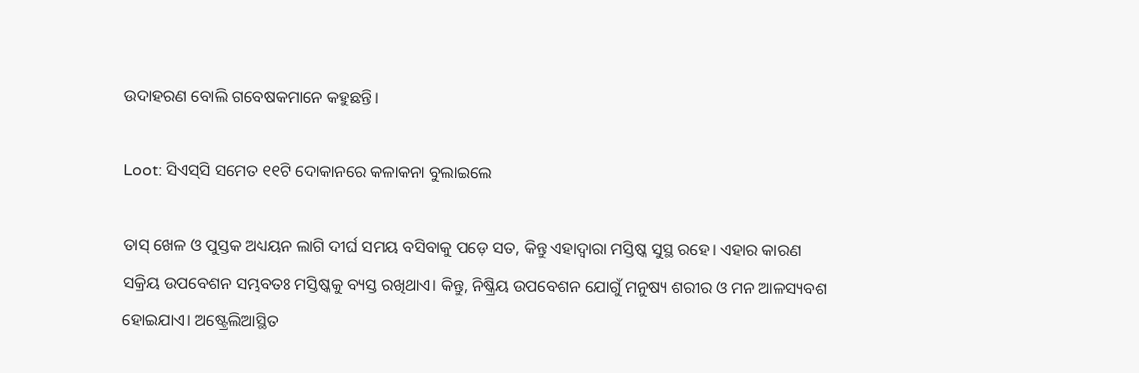ଉଦାହରଣ ବୋଲି ଗବେଷକମାନେ କହୁଛନ୍ତି।

Loot: ସିଏସ୍‌ସି ସମେତ ୧୧ଟି ଦୋକାନରେ କଳାକନା ବୁଲାଇଲେ

ତାସ୍‌ ଖେଳ ଓ ପୁସ୍ତକ ଅଧ୍ୟୟନ ଲାଗି ଦୀର୍ଘ ସମୟ ବସିବାକୁ ପଡ଼େ ସତ, କିନ୍ତୁ ଏହାଦ୍ବାରା ମସ୍ତିଷ୍କ ସୁସ୍ଥ ରହେ। ଏହାର କାରଣ ସକ୍ରିୟ ଉପବେଶନ ସମ୍ଭବତଃ ମସ୍ତିଷ୍କକୁ ବ୍ୟସ୍ତ ରଖିଥାଏ। କିନ୍ତୁ, ନିଷ୍କ୍ରିୟ ଉପବେଶନ ଯୋଗୁଁ ମନୁଷ୍ୟ ଶରୀର ଓ ମନ ଆଳସ୍ୟବଶ ହୋଇଯାଏ। ଅଷ୍ଟ୍ରେଲିଆସ୍ଥିତ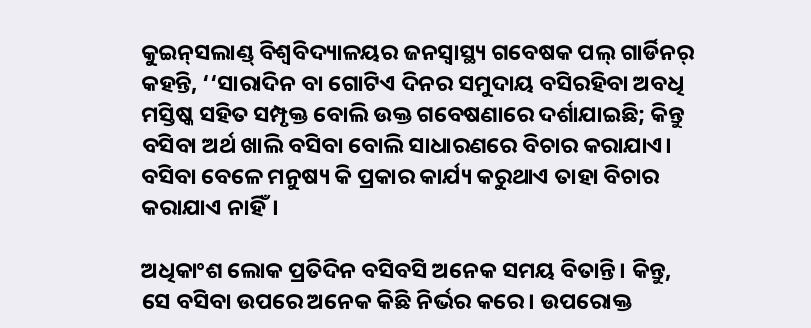କୁଇନ୍‌ସଲାଣ୍ଡ୍‌ ବିଶ୍ବବିଦ୍ୟାଳୟର ଜନସ୍ବାସ୍ଥ୍ୟ ଗବେଷକ ପଲ୍‌ ଗାର୍ଡିନର୍‌ କହନ୍ତି, ‘‘ସାରାଦିନ ବା ଗୋଟିଏ ଦିନର ସମୁଦାୟ ବସିରହିବା ଅବଧି ମସ୍ତିଷ୍କ ସହିତ ସମ୍ପୃକ୍ତ ବୋଲି ଉକ୍ତ ଗବେଷଣାରେ ଦର୍ଶାଯାଇଛି; କିନ୍ତୁ ବସିବା ଅର୍ଥ ଖାଲି ବସିବା ବୋଲି ସାଧାରଣରେ ବିଚାର କରାଯାଏ। ବସିବା ବେଳେ ମନୁଷ୍ୟ କି ପ୍ରକାର କାର୍ଯ୍ୟ କରୁଥାଏ ତାହା ବିଚାର କରାଯାଏ ନାହିଁ।

ଅଧିକାଂଶ ଲୋ‌କ ପ୍ରତିଦିନ ବସିବସି ଅନେକ ସମୟ ବିତାନ୍ତି। କିନ୍ତୁ, ସେ ବସିବା ଉପରେ ଅନେକ କିଛି ନିର୍ଭର କରେ। ଉପରୋକ୍ତ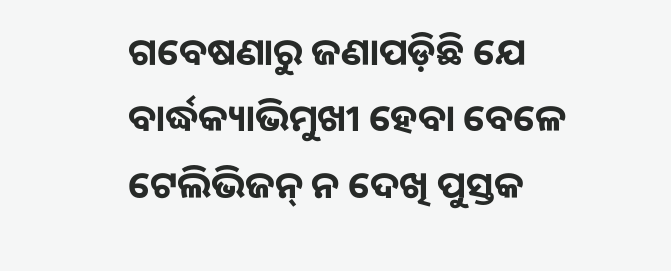ଗବେଷଣାରୁ ଜଣାପଡ଼ିଛି ଯେ ବାର୍ଦ୍ଧକ୍ୟାଭିମୁଖୀ ହେବା ବେଳେ ଟେଲିଭିଜନ୍‌ ନ ଦେଖି ପୁସ୍ତକ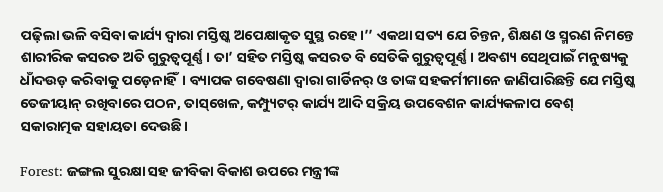ପଢ଼ିଲା ଭଳି ବସିବା କାର୍ଯ୍ୟ ଦ୍ବାରା ମସ୍ତିଷ୍କ ଅପେକ୍ଷାକୃତ ସୁସ୍ଥ ରହେ।’’ ଏକଥା ସତ୍ୟ ଯେ ଚିନ୍ତନ, ଶିକ୍ଷଣ ଓ ସ୍ମରଣ ନିମନ୍ତେ ଶାରୀରିକ କସରତ ଅତି ଗୁରୁତ୍ବପୂର୍ଣ୍ଣ। ତା’ ସହିତ ମସ୍ତିଷ୍କ କସରତ ବି ସେତିକି ଗୁରୁତ୍ବପୂର୍ଣ୍ଣ। ଅବଶ୍ୟ ସେଥିପାଇଁ ମନୁଷ୍ୟକୁ ଧାଁଦଉଡ଼ କରିବାକୁ ପଡ଼େନାହିଁ। ବ୍ୟାପକ ଗବେଷଣା ଦ୍ବାରା ଗାର୍ଡିନର୍‌ ଓ ତାଙ୍କ ସହକର୍ମୀମାନେ ଜାଣିପାରିଛନ୍ତି ଯେ ମସ୍ତିଷ୍କ ତେଜୀୟାନ୍‌ ରଖିବାରେ ପଠନ, ତାସ୍‌ଖେଳ, କମ୍ପ୍ୟୁଟର୍‌ କାର୍ଯ୍ୟ ଆଦି ସକ୍ରିୟ ଉପବେଶନ କାର୍ଯ୍ୟକଳାପ ବେଶ୍‌ ସକାରାତ୍ମକ ସହାୟତା ଦେଉଛି।

Forest: ଜଙ୍ଗଲ ସୁରକ୍ଷା ସହ ଜୀବିକା ବିକାଶ ଉପରେ ମନ୍ତ୍ରୀଙ୍କ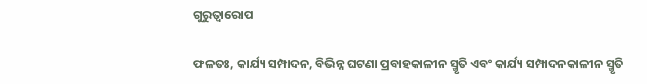ଗୁରୁତ୍ୱାରୋପ

ଫଳତଃ, କାର୍ଯ୍ୟ ସମ୍ପାଦନ, ବିଭିନ୍ନ ଘଟଣା ପ୍ରବାହକାଳୀନ ସ୍ମୃତି ଏବଂ କାର୍ଯ୍ୟ ସମ୍ପାଦନକାଳୀନ ସ୍ମୃତି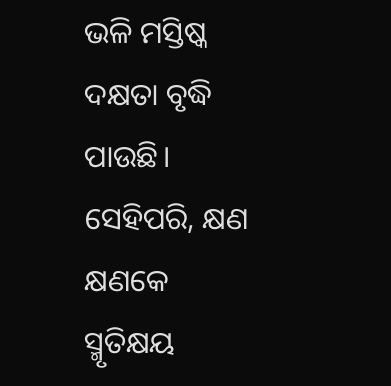ଭଳି ମସ୍ତିଷ୍କ ଦକ୍ଷତା ବୃଦ୍ଧି ପାଉଛି। ସେହିପରି, କ୍ଷଣ କ୍ଷଣକେ ସ୍ମୃତିକ୍ଷୟ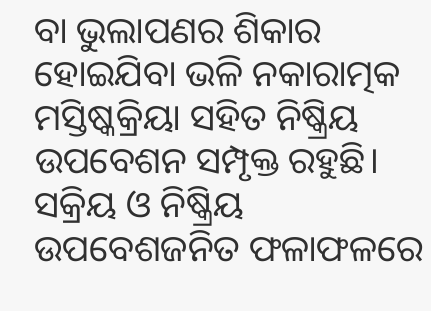ବା ଭୁଲାପଣର ଶିକାର ହୋଇଯିବା ଭଳି ନକାରାତ୍ମକ ମସ୍ତିଷ୍କକ୍ରିୟା ସହିତ ନିଷ୍କ୍ରିୟ ଉପବେଶନ ସମ୍ପୃକ୍ତ ରହୁଛି। ସକ୍ରିୟ ଓ ନିଷ୍କ୍ରିୟ ଉପବେଶଜନିତ ଫଳାଫଳରେ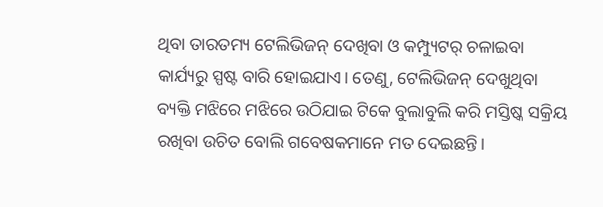ଥିବା ତାରତମ୍ୟ ଟେଲିଭିଜନ୍‌ ଦେଖିବା ଓ କମ୍ପ୍ୟୁଟର୍‌ ଚଳାଇବା କାର୍ଯ୍ୟରୁ ସ୍ପଷ୍ଟ ବାରି ହୋଇଯାଏ। ତେଣୁ, ଟେଲିଭିଜନ୍‌ ଦେଖୁଥିବା ବ୍ୟକ୍ତି ମଝିରେ ମଝିରେ ଉଠିଯାଇ ଟିକେ ବୁଲାବୁଲି କରି ମସ୍ତିଷ୍କ ସକ୍ରିୟ ରଖିବା ଉଚିତ ବୋଲି ଗବେଷକମାନେ ମତ ଦେଇଛନ୍ତି।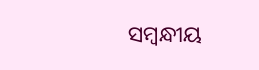ସମ୍ବନ୍ଧୀୟ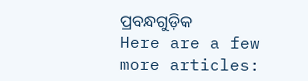ପ୍ରବନ୍ଧଗୁଡ଼ିକ
Here are a few more articles: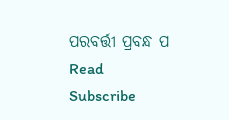ପରବର୍ତ୍ତୀ ପ୍ରବନ୍ଧ ପ Read
Subscribe